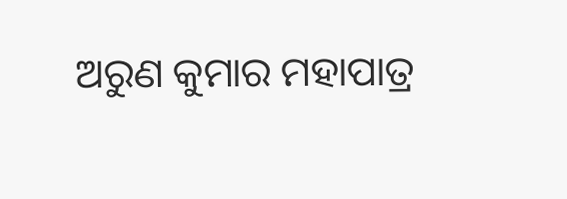ଅରୁଣ କୁମାର ମହାପାତ୍ର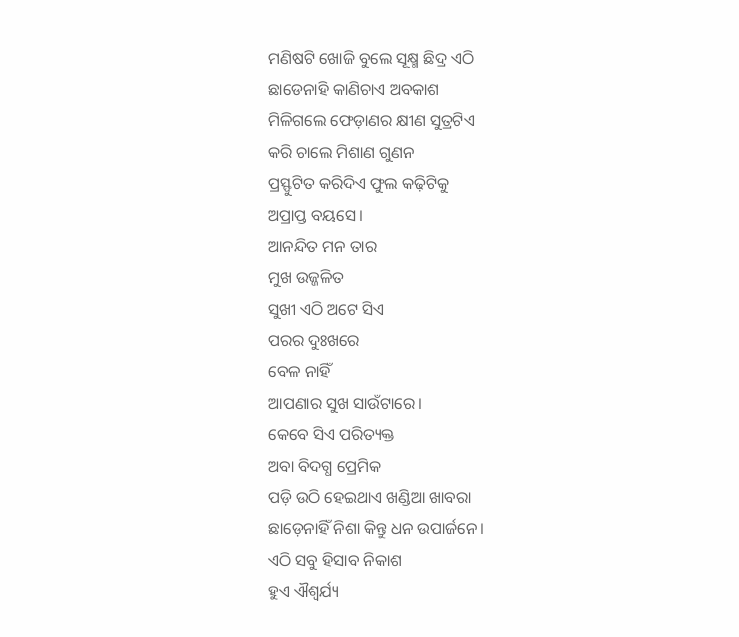ମଣିଷଟି ଖୋଜି ବୁଲେ ସୂକ୍ଷ୍ମ ଛିଦ୍ର ଏଠି
ଛାଡେନାହି କାଣିଚାଏ ଅବକାଶ
ମିଳିଗଲେ ଫେଡ଼ାଣର କ୍ଷୀଣ ସୁତ୍ରଟିଏ
କରି ଚାଲେ ମିଶାଣ ଗୁଣନ
ପ୍ରସ୍ଫୁଟିତ କରିଦିଏ ଫୁଲ କଢ଼ିଟିକୁ
ଅପ୍ରାପ୍ତ ବୟସେ।
ଆନନ୍ଦିତ ମନ ତାର
ମୁଖ ଉଜ୍ଜଳିତ
ସୁଖୀ ଏଠି ଅଟେ ସିଏ
ପରର ଦୁଃଖରେ
ବେଳ ନାହିଁ
ଆପଣାର ସୁଖ ସାଉଁଟାରେ।
କେବେ ସିଏ ପରିତ୍ୟକ୍ତ
ଅବା ବିଦଗ୍ଧ ପ୍ରେମିକ
ପଡ଼ି ଉଠି ହେଇଥାଏ ଖଣ୍ଡିଆ ଖାବରା
ଛାଡ଼େନାହିଁ ନିଶା କିନ୍ତୁ ଧନ ଉପାର୍ଜନେ।
ଏଠି ସବୁ ହିସାବ ନିକାଶ
ହୁଏ ଐଶ୍ୱର୍ଯ୍ୟ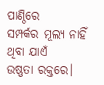ପାଣ୍ଠିରେ
ସମ୍ପର୍କର ମୂଲ୍ୟ ନାହିଁ
ଥିବା ଯାଏଁ
ଉଷ୍ଣତା ରକ୍ତରେ।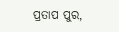ପ୍ରତାପ ପୁର,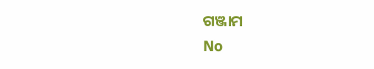ଗଞ୍ଜାମ
No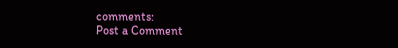comments:
Post a Comment